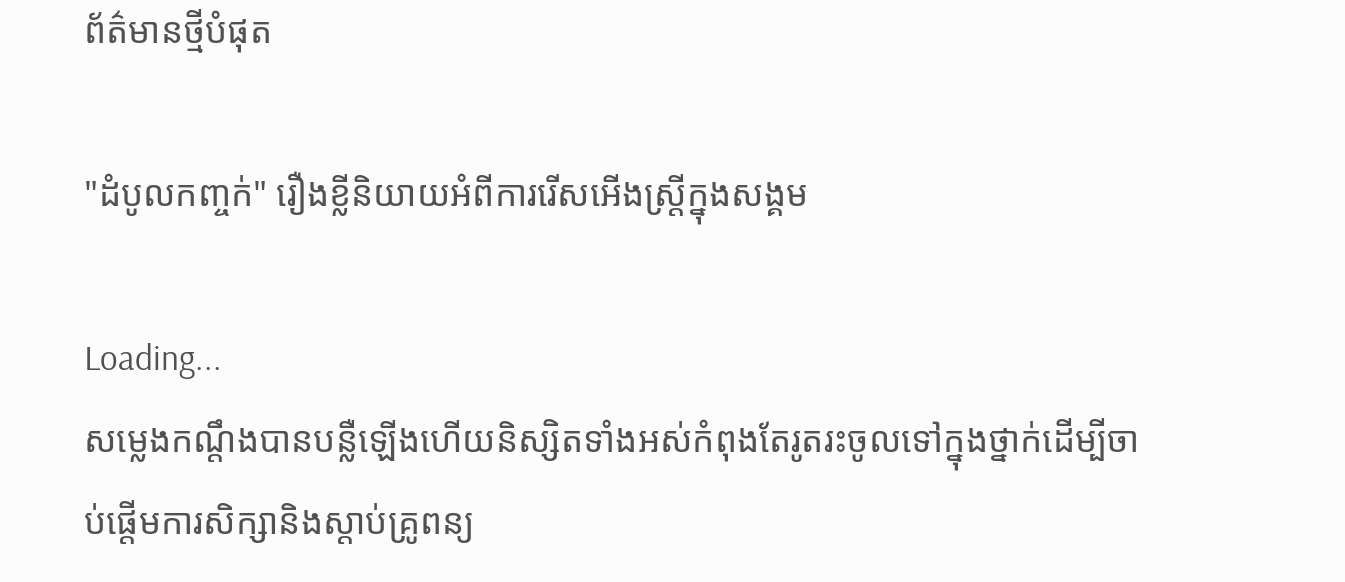ព័ត៌មានថ្មីបំផុត

"ដំបូលកញ្ចក់" រឿងខ្លីនិយាយអំពីការរើសអើងស្ត្រីក្នុងសង្គម

Loading...
សម្លេងកណ្តឹងបានបន្លឺឡើងហើយនិស្សិតទាំងអស់កំពុងតែរូតរះចូលទៅក្នុងថ្នាក់ដើម្បីចាប់ផ្តើមការសិក្សានិងស្តាប់គ្រូពន្យ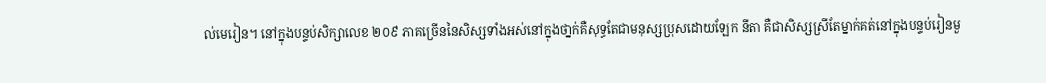ល់មេរៀន។ នៅក្នុងបន្ទប់សិក្សាលេខ ២០៩ ភាគច្រើននៃសិស្សទាំងអស់នៅក្នុងថា្នក់គឺសុទ្ធតែជាមនុស្សប្រុសដោយឡែក នីតា គឺជាសិស្សស្រីតែម្នាក់គត់នៅក្នុងបន្ទប់រៀនមួ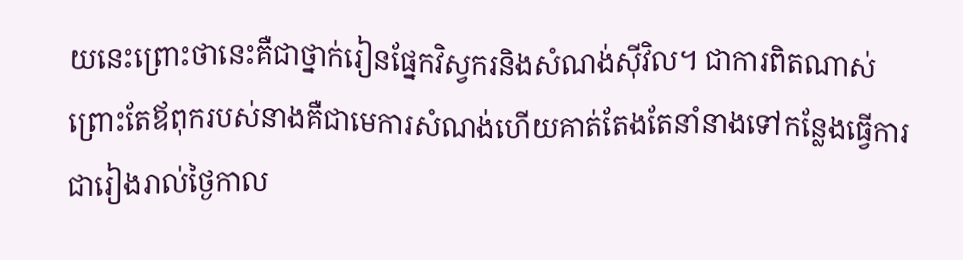យនេះព្រោះថានេះគឺជាថ្នាក់រៀនផ្នែកវិស្វករនិងសំណង់ស៊ីវិល។ ជាការពិតណាស់ព្រោះតែឪពុករបស់នាងគឺជាមេការសំណង់ហើយគាត់តែងតែនាំនាងទៅកន្លែងធ្វើការជារៀងរាល់ថ្ងៃកាល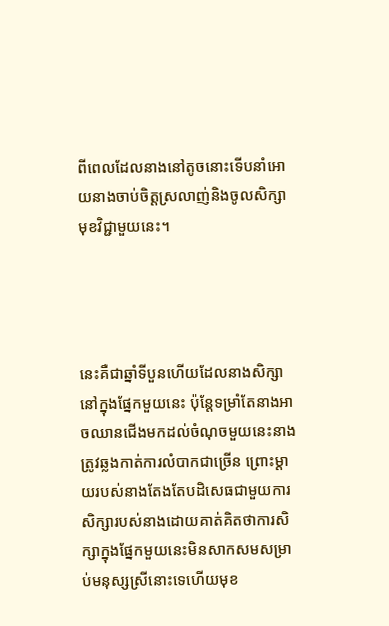ពីពេលដែលនាងនៅតូចនោះទើបនាំអោយនាងចាប់ចិត្តស្រលាញ់និងចូលសិក្សាមុខវិជ្ជាមួយនេះ។




នេះគឺជាឆ្នាំទីបួនហើយដែលនាងសិក្សានៅក្នុងផ្នែកមួយនេះ ប៉ុន្តែទម្រាំតែនាងអាចឈានជើងមកដល់ចំណុចមួយនេះនាងត្រូវឆ្លងកាត់ការលំបាកជាច្រើន ព្រោះម្តាយរបស់នាងតែងតែបដិសេធជាមួយការសិក្សារបស់នាងដោយគាត់គិតថាការសិក្សាក្នុងផ្នែកមួយនេះមិនសាកសមសម្រាប់មនុស្សស្រីនោះទេហើយមុខ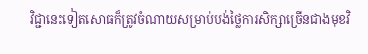វិជ្ជានេះទៀតសោធក៏ត្រូវចំណាយសម្រាប់បង់ថ្លៃការសិក្សាច្រើនជាងមុខវិ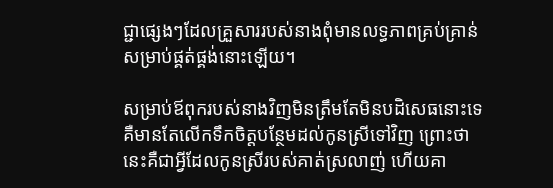ជ្ជាផ្សេងៗដែលគ្រួសាររបស់នាងពុំមានលទ្ធភាពគ្រប់គ្រាន់សម្រាប់ផ្គត់ផ្គង់នោះឡើយ។

សម្រាប់ឪពុករបស់នាងវិញមិនត្រឹមតែមិនបដិសេធនោះទេ គឺមានតែលើកទឹកចិត្តបន្ថែមដល់កូនស្រីទៅវិញ ព្រោះថានេះគឺជាអ្វីដែលកូនស្រីរបស់គាត់ស្រលាញ់ ហើយគា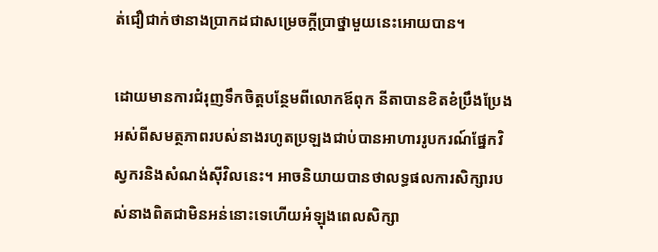ត់ជឿជាក់ថានាងប្រាកដជាសម្រេចក្តីប្រាថ្នាមួយនេះអោយបាន។

ដោយមានការជំរុញទឹកចិត្តបន្ថែមពីលោកឪពុក នីតាបានខិតខំប្រឹងប្រែងអស់ពីសមត្ថភាពរបស់នាងរហូតប្រឡងជាប់បានអាហាររូបករណ៍ផ្នែកវិស្វករនិងសំណង់ស៊ីវិលនេះ។ អាចនិយាយបានថាលទ្ធផលការសិក្សារបស់នាងពិតជាមិនអន់នោះទេហើយអំឡុងពេលសិក្សា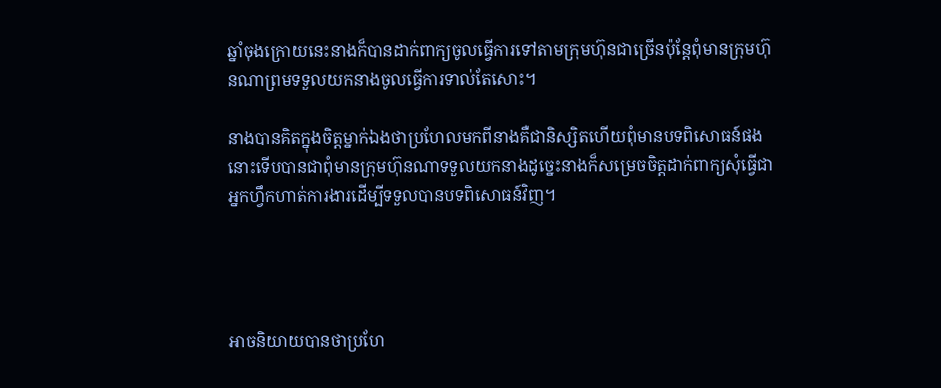ឆ្នាំចុងក្រោយនេះនាងក៏បានដាក់ពាក្យចូលធ្វើការទៅតាមក្រុមហ៊ុនជាច្រើនប៉ុន្តែពុំមានក្រុមហ៊ុនណាព្រមទទួលយកនាងចូលធ្វើការទាល់តែសោះ។

នាងបានគិតក្នុងចិត្តម្នាក់ឯងថាប្រហែលមកពីនាងគឺជានិស្សិតហើយពុំមានបទពិសោធន៍ផងនោះទើបបានជាពុំមានក្រុមហ៊ុនណាទទួលយកនាងដូច្នេះនាងក៏សម្រេចចិត្តដាក់ពាក្យសុំធ្វើជាអ្នកហ្វឹកហាត់ការងារដើម្បីទទួលបានបទពិសោធន៍វិញ។




អាចនិយាយបានថាប្រហែ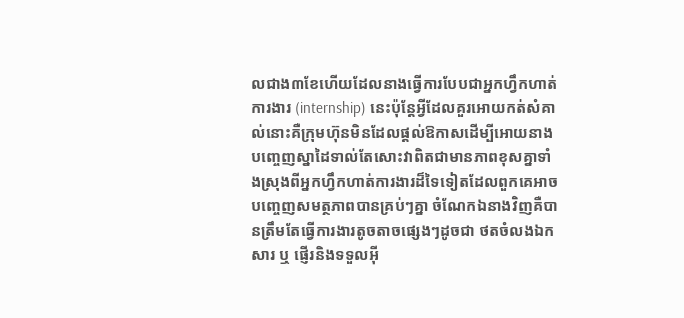លជាង៣ខែហើយដែលនាងធ្វើការបែបជាអ្នកហ្វឹកហាត់ការងារ (internship) នេះប៉ុន្តែអ្វីដែលគួរអោយកត់សំគាល់នោះគឺក្រុមហ៊ុនមិនដែលផ្តល់ឱកាសដើម្បីអោយនាងបញ្ចេញស្នាដៃទាល់តែសោះវាពិតជាមានភាពខុសគ្នាទាំងស្រុងពីអ្នកហ្វឹកហាត់ការងារដ៏ទៃទៀតដែលពួកគេអាចបញ្ចេញសមត្ថភាពបានគ្រប់ៗគ្នា ចំណែកឯនាងវិញគឺបានត្រឹមតែធ្វើការងារតូចតាចផ្សេងៗដូចជា ថតចំលងឯកសារ ឬ ផ្ញើរនិងទទួលអ៊ី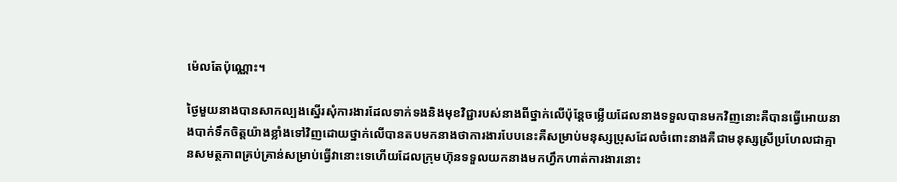ម៉េលតែប៉ុណ្ណោះ។

ថ្ងៃមួយនាងបានសាកល្បងស្នើរសុំការងារដែលទាក់ទងនិងមុខវិជ្ជារបស់នាងពីថ្នាក់លើប៉ុន្តែចម្លើយដែលនាងទទួលបានមកវិញនោះគឺបានធ្វើអោយនាងបាក់ទឹកចិត្តយ៉ាងខ្លាំងទៅវិញដោយថ្នាក់លើបានតបមកនាងថាការងារបែបនេះគឺសម្រាប់មនុស្សប្រុសដែលចំពោះនាងគឺជាមនុស្សស្រីប្រហែលជាគ្មានសមត្ថភាពគ្រប់គ្រាន់សម្រាប់ធ្វើវានោះទេហើយដែលក្រុមហ៊ុនទទួលយកនាងមកហ្វឹកហាត់ការងារនោះ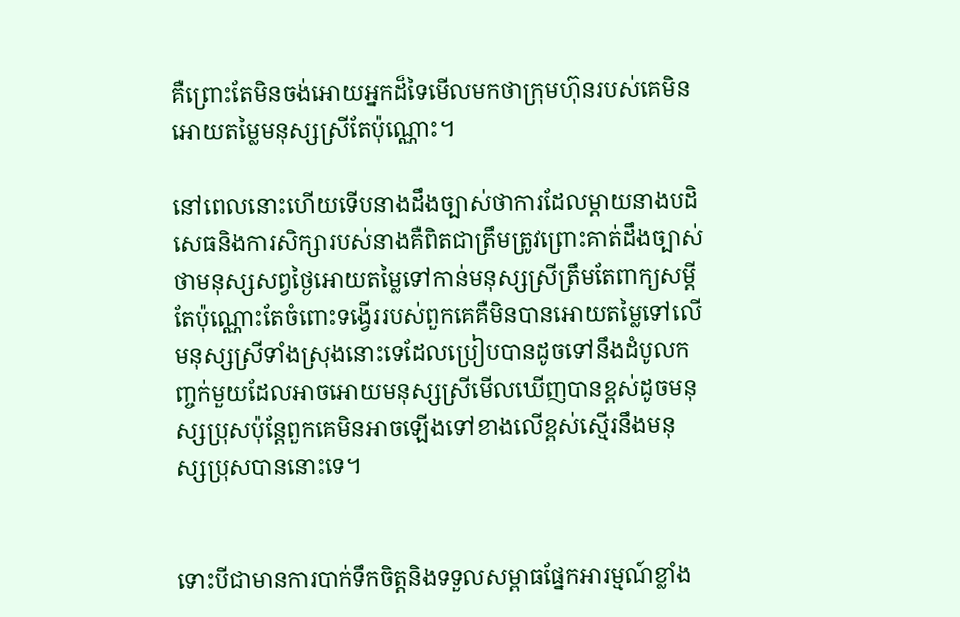គឺព្រោះតែមិនចង់អោយអ្នកដ៏ទៃមើលមកថាក្រុមហ៊ុនរបស់គេមិនអោយតម្លៃមនុស្សស្រីតែប៉ុណ្ណោះ។

នៅពេលនោះហើយទើបនាងដឹងច្បាស់ថាការដែលម្តាយនាងបដិសេធនិងការសិក្សារបស់នាងគឺពិតជាត្រឹមត្រូវព្រោះគាត់ដឹងច្បាស់ថាមនុស្សសព្វថ្ងៃអោយតម្លៃទៅកាន់មនុស្សស្រីត្រឹមតែពាក្យសម្តីតែប៉ុណ្ណោះតែចំពោះទង្វើររបស់ពួកគេគឺមិនបានអោយតម្លៃទៅលើមនុស្សស្រីទាំងស្រុងនោះទេដែលប្រៀបបានដូចទៅនឹងដំបូលកញ្ចក់មួយដែលអាចអោយមនុស្សស្រីមើលឃើញបានខ្ពស់ដូចមនុស្សប្រុសប៉ុន្តែពួកគេមិនអាចឡើងទៅខាងលើខ្ពស់ស្មើរនឹងមនុស្សប្រុសបាននោះទេ។


ទោះបីជាមានការបាក់ទឹកចិត្តនិងទទួលសម្ពាធផ្នែកអារម្មណ៍ខ្លាំង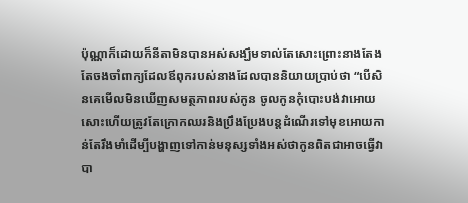ប៉ុណ្ណាក៏ដោយក៏នីតាមិនបានអស់សង្ឃឹមទាល់តែសោះព្រោះនាងតែងតែចងចាំពាក្យដែលឪពុករបស់នាងដែលបាននិយាយប្រាប់ថា “បើសិនគេមើលមិនឃើញសមត្ថភាពរបស់កូន ចូលកូនកុំបោះបង់វាអោយសោះហើយត្រូវតែក្រោកឈរនិងប្រឹងប្រែងបន្តដំណើរទៅមុខអោយកាន់តែរឹងមាំដើម្បីបង្ហាញទៅកាន់មនុស្សទាំងអស់ថាកូនពិតជាអាចធ្វើវាបា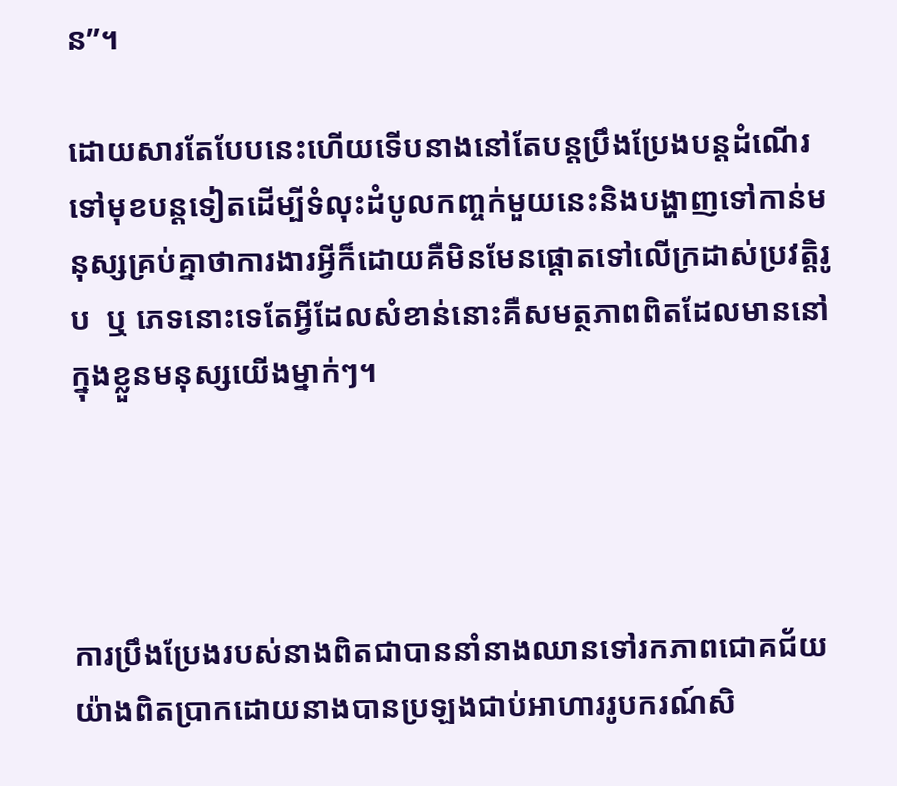ន”។

ដោយសារតែបែបនេះហើយទើបនាងនៅតែបន្តប្រឹងប្រែងបន្តដំណើរទៅមុខបន្តទៀតដើម្បីទំលុះដំបូលកញ្ចក់មួយនេះនិងបង្ហាញទៅកាន់មនុស្សគ្រប់គ្នាថាការងារអ្វីក៏ដោយគឺមិនមែនផ្តោតទៅលើក្រដាស់ប្រវត្តិរូប  ឬ ភេទនោះទេតែអ្វីដែលសំខាន់នោះគឺសមត្ថភាពពិតដែលមាននៅក្នុងខ្លួនមនុស្សយើងម្នាក់ៗ។




ការប្រឹងប្រែងរបស់នាងពិតជាបាននាំនាងឈានទៅរកភាពជោគជ័យយ៉ាងពិតប្រាកដោយនាងបានប្រឡងជាប់អាហាររូបករណ៍សិ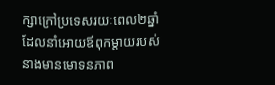ក្សាក្រៅប្រទេសរយៈពេល២ឆ្នាំដែលនាំអោយឪពុកម្តាយរបស់នាងមានមោទនភាព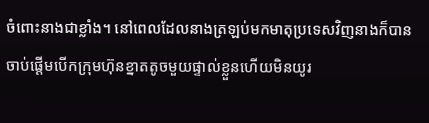ចំពោះនាងជាខ្លាំង។ នៅពេលដែលនាងត្រឡប់មកមាតុប្រទេសវិញនាងក៏បានចាប់ផ្តើមបើកក្រុមហ៊ុនខ្នាតតូចមួយផ្ទាល់ខ្លួនហើយមិនយូរ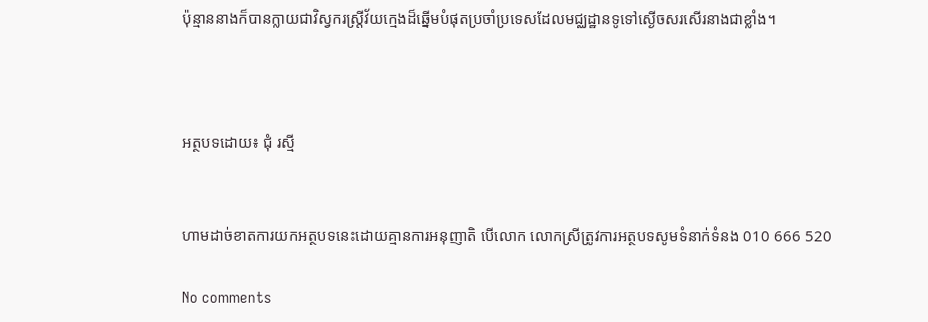ប៉ុន្មាននាងក៏បានក្លាយជាវិស្វករស្ត្រីវ័យក្មេងដ៏ឆ្នើមបំផុតប្រចាំប្រទេសដែលមជ្ឈដ្ឋានទូទៅស្ងើចសរសើរនាងជាខ្លាំង។



អត្ថបទដោយ៖ ជុំ រស្មី


ហាមដាច់ខាតការយកអត្ថបទនេះដោយគ្មានការអនុញាតិ បើលោក លោកស្រីត្រូវការអត្ថបទសូមទំនាក់ទំនង 010 666 520

No comments